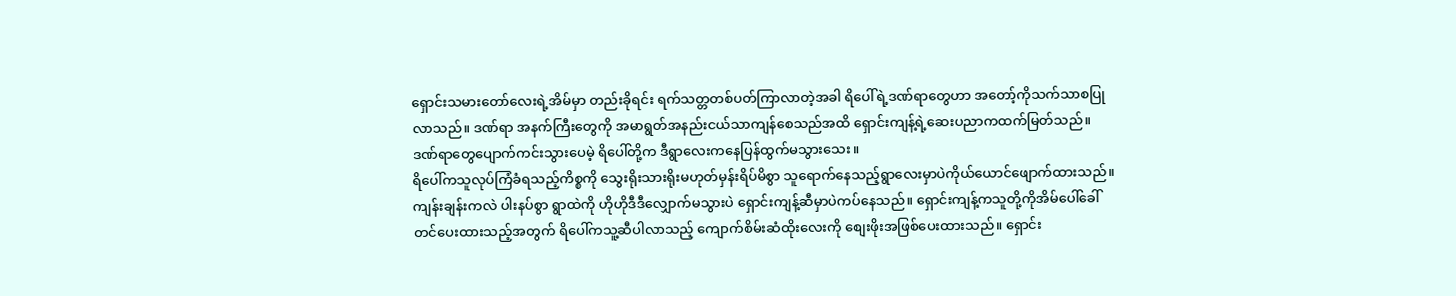ရှောင်းသမားတော်လေးရဲ့အိမ်မှာ တည်းခိုရင်း ရက်သတ္တတစ်ပတ်ကြာလာတဲ့အခါ ရိပေါ်ရဲ့ဒဏ်ရာတွေဟာ အတော့်ကိုသက်သာစပြုလာသည်။ ဒဏ်ရာ အနက်ကြီးတွေကို အမာရွတ်အနည်းငယ်သာကျန်စေသည်အထိ ရှောင်းကျန့်ရဲ့ဆေးပညာကထက်မြတ်သည်။
ဒဏ်ရာတွေပျောက်ကင်းသွားပေမဲ့ ရိပေါ်တို့က ဒီရွာလေးကနေပြန်ထွက်မသွားသေး။
ရိပေါ်ကသူလုပ်ကြံခံရသည့်ကိစ္စကို သွေးရိုးသားရိုးမဟုတ်မှန်းရိပ်မိစွာ သူရောက်နေသည့်ရွာလေးမှာပဲကိုယ်ယောင်ဖျောက်ထားသည်။ကျန်းချန်းကလဲ ပါးနပ်စွာ ရွာထဲကို ဟိုဟိုဒီဒီလျှောက်မသွားပဲ ရှောင်းကျန့်ဆီမှာပဲကပ်နေသည်။ ရှောင်းကျန့်ကသူတို့ကိုအိမ်ပေါ်ခေါ်တင်ပေးထားသည့်အတွက် ရိပေါ်ကသူ့ဆီပါလာသည့် ကျောက်စိမ်းဆံထိုးလေးကို စျေးဖိုးအဖြစ်ပေးထားသည်။ ရှောင်း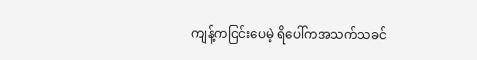ကျန့်ကငြင်းပေမဲ့ ရိပေါ်ကအသက်သခင်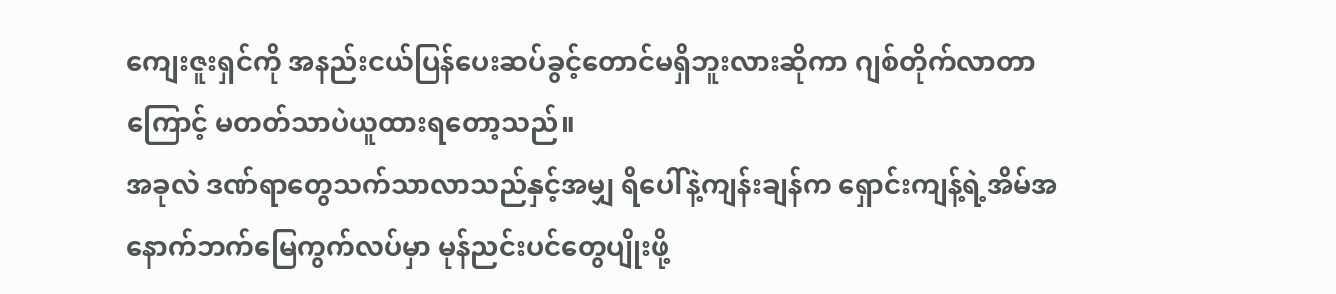ကျေးဇူးရှင်ကို အနည်းငယ်ပြန်ပေးဆပ်ခွင့်တောင်မရှိဘူးလားဆိုကာ ဂျစ်တိုက်လာတာကြောင့် မတတ်သာပဲယူထားရတော့သည်။
အခုလဲ ဒဏ်ရာတွေသက်သာလာသည်နှင့်အမျှ ရိပေါ်နဲ့ကျန်းချန်က ရှောင်းကျန့်ရဲ့အိမ်အနောက်ဘက်မြေကွက်လပ်မှာ မုန်ညင်းပင်တွေပျိုးဖို့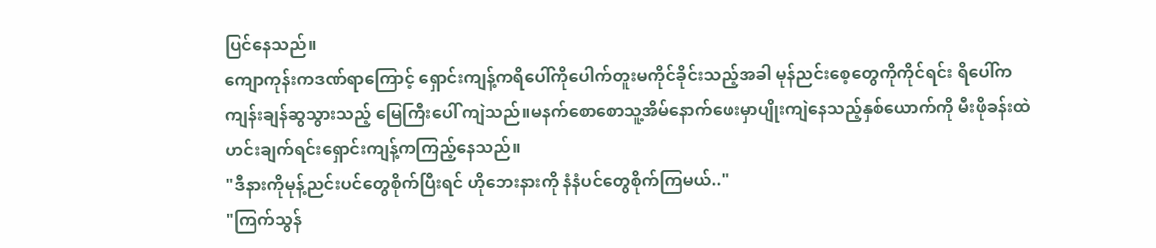ပြင်နေသည်။
ကျောကုန်းကဒဏ်ရာကြောင့် ရှောင်းကျန့်ကရိပေါ်ကိုပေါက်တူးမကိုင်ခိုင်းသည့်အခါ မုန်ညင်းစေ့တွေကိုကိုင်ရင်း ရိပေါ်က
ကျန်းချန်ဆွသွားသည့် မြေကြီးပေါ် ကျဲသည်။မနက်စောစောသူ့အိမ်နောက်ဖေးမှာပျိုးကျဲနေသည့်နှစ်ယောက်ကို မီးဖိုခန်းထဲ ဟင်းချက်ရင်းရှောင်းကျန့်ကကြည့်နေသည်။
"ဒီနားကိုမုန့်ညင်းပင်တွေစိုက်ပြီးရင် ဟိုဘေးနားကို နံနံပင်တွေစိုက်ကြမယ်.."
"ကြက်သွန်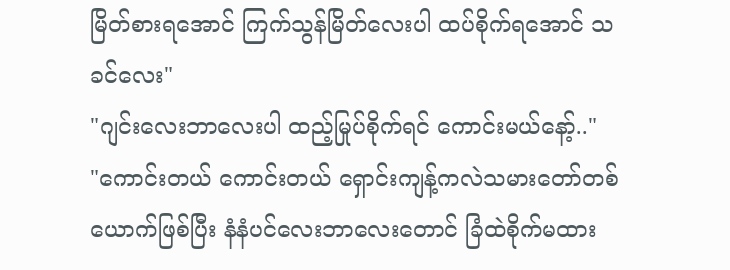မြိတ်စားရအောင် ကြက်သွန်မြိတ်လေးပါ ထပ်စိုက်ရအောင် သခင်လေး"
"ဂျင်းလေးဘာလေးပါ ထည့်မြုပ်စိုက်ရင် ကောင်းမယ်နော့်.."
"ကောင်းတယ် ကောင်းတယ် ရှောင်းကျန့်ကလဲသမားတော်တစ်ယောက်ဖြစ်ပြီး နံနံပင်လေးဘာလေးတောင် ခြံထဲစိုက်မထား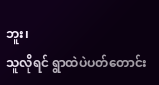ဘူး၊
သူလိုရင် ရွာထဲပဲပတ်တောင်း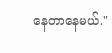နေတာနေမယ်."